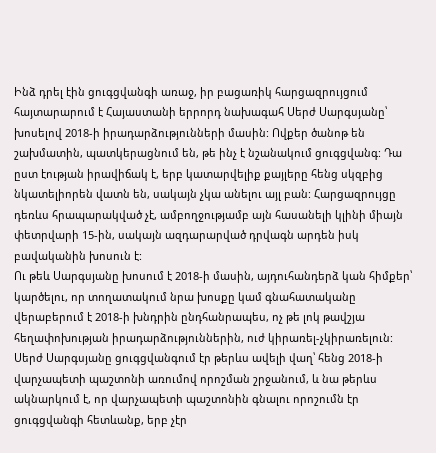Ինձ դրել էին ցուգցվանգի առաջ, իր բացառիկ հարցազրույցում հայտարարում է Հայաստանի երրորդ նախագահ Սերժ Սարգսյանը՝ խոսելով 2018-ի իրադարձությունների մասին: Ովքեր ծանոթ են շախմատին, պատկերացնում են, թե ինչ է նշանակում ցուգցվանգ: Դա ըստ էության իրավիճակ է, երբ կատարվելիք քայլերը հենց սկզբից նկատելիորեն վատն են, սակայն չկա անելու այլ բան: Հարցազրույցը դեռևս հրապարակված չէ, ամբողջությամբ այն հասանելի կլինի միայն փետրվարի 15-ին, սակայն ազդարարված դրվագն արդեն իսկ բավականին խոսուն է:
Ու թեև Սարգսյանը խոսում է 2018-ի մասին, այդուհանդերձ կան հիմքեր՝ կարծելու, որ տողատակում նրա խոսքը կամ գնահատականը վերաբերում է 2018-ի խնդրին ընդհանրապես, ոչ թե լոկ թավշյա հեղափոխության իրադարձություններին, ուժ կիրառել-չկիրառելուն:
Սերժ Սարգսյանը ցուգցվանգում էր թերևս ավելի վաղ՝ հենց 2018-ի վարչապետի պաշտոնի առումով որոշման շրջանում, և նա թերևս ակնարկում է, որ վարչապետի պաշտոնին գնալու որոշումն էր ցուգցվանգի հետևանք, երբ չէր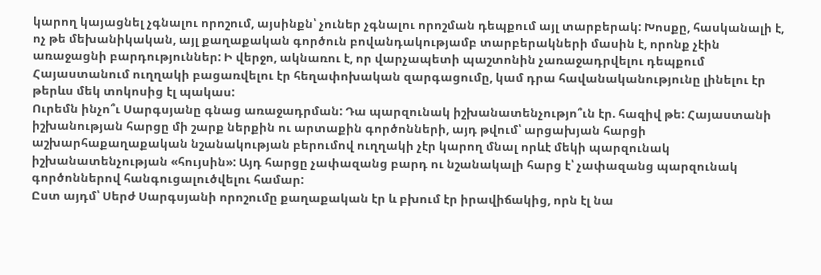կարող կայացնել չգնալու որոշում, այսինքն՝ չուներ չգնալու որոշման դեպքում այլ տարբերակ: Խոսքը, հասկանալի է, ոչ թե մեխանիկական, այլ քաղաքական գործուն բովանդակությամբ տարբերակների մասին է, որոնք չէին առաջացնի բարդություններ: Ի վերջո, ակնառու է, որ վարչապետի պաշտոնին չառաջադրվելու դեպքում Հայաստանում ուղղակի բացառվելու էր հեղափոխական զարգացումը, կամ դրա հավանականությունը լինելու էր թերևս մեկ տոկոսից էլ պակաս:
Ուրեմն ինչո՞ւ Սարգսյանը գնաց առաջադրման: Դա պարզունակ իշխանատենչությո՞ւն էր. հազիվ թե: Հայաստանի իշխանության հարցը մի շարք ներքին ու արտաքին գործոնների, այդ թվում՝ արցախյան հարցի աշխարհաքաղաքական նշանակության բերումով ուղղակի չէր կարող մնալ որևէ մեկի պարզունակ իշխանատենչության «հույսին»: Այդ հարցը չափազանց բարդ ու նշանակալի հարց է՝ չափազանց պարզունակ գործոններով հանգուցալուծվելու համար:
Ըստ այդմ՝ Սերժ Սարգսյանի որոշումը քաղաքական էր և բխում էր իրավիճակից, որն էլ նա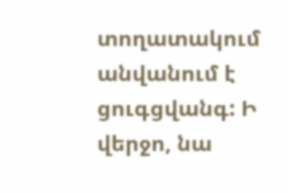տողատակում անվանում է ցուգցվանգ: Ի վերջո, նա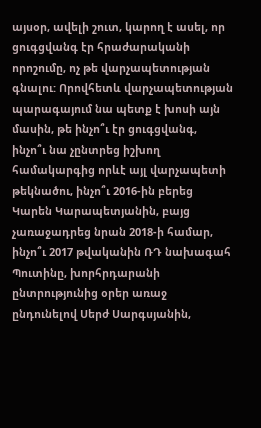այսօր, ավելի շուտ, կարող է ասել, որ ցուգցվանգ էր հրաժարականի որոշումը, ոչ թե վարչապետության գնալու: Որովհետև վարչապետության պարագայում նա պետք է խոսի այն մասին, թե ինչո՞ւ էր ցուգցվանգ, ինչո՞ւ նա չընտրեց իշխող համակարգից որևէ այլ վարչապետի թեկնածու, ինչո՞ւ 2016-ին բերեց Կարեն Կարապետյանին, բայց չառաջադրեց նրան 2018-ի համար, ինչո՞ւ 2017 թվականին ՌԴ նախագահ Պուտինը, խորհրդարանի ընտրությունից օրեր առաջ ընդունելով Սերժ Սարգսյանին,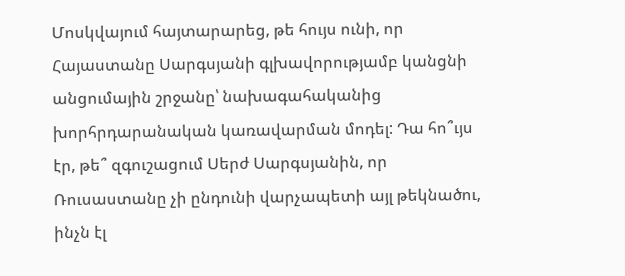Մոսկվայում հայտարարեց, թե հույս ունի, որ Հայաստանը Սարգսյանի գլխավորությամբ կանցնի անցումային շրջանը՝ նախագահականից խորհրդարանական կառավարման մոդել: Դա հո՞ւյս էր, թե՞ զգուշացում Սերժ Սարգսյանին, որ Ռուսաստանը չի ընդունի վարչապետի այլ թեկնածու, ինչն էլ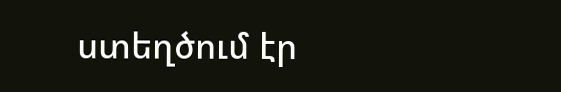ստեղծում էր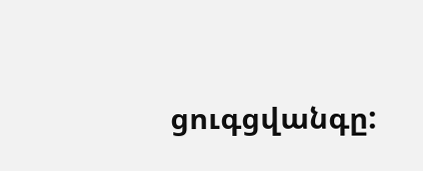ցուգցվանգը: